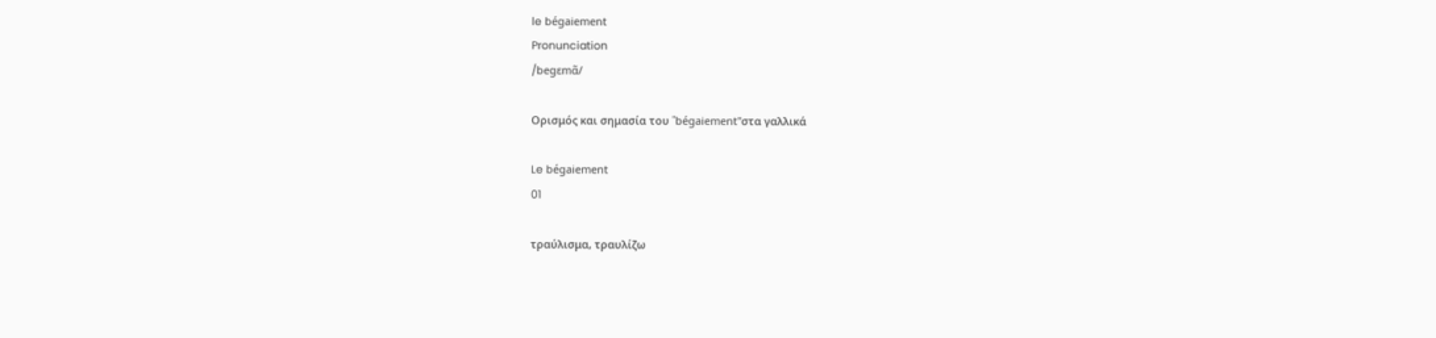le bégaiement
Pronunciation
/begɛmɑ̃/

Ορισμός και σημασία του "bégaiement"στα γαλλικά

Le bégaiement
01

τραύλισμα, τραυλίζω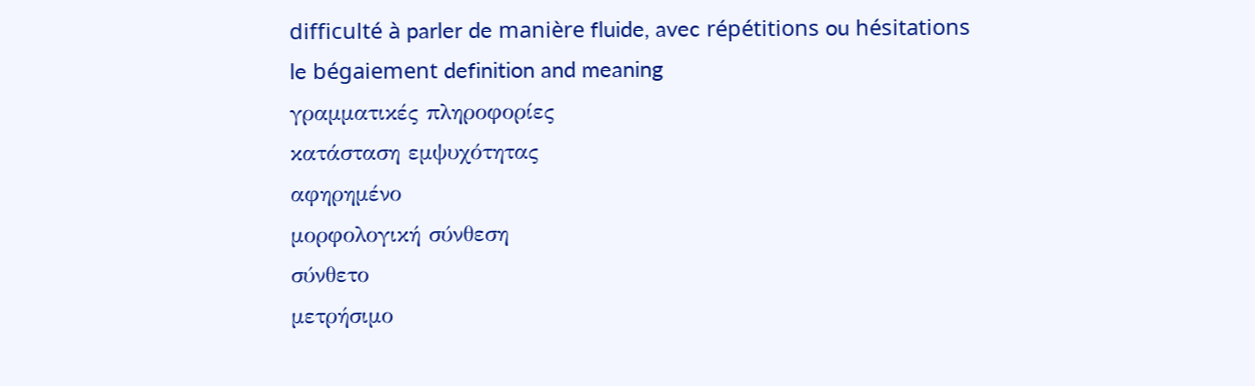difficulté à parler de manière fluide, avec répétitions ou hésitations
le bégaiement definition and meaning
γραμματικές πληροφορίες
κατάσταση εμψυχότητας
αφηρημένο
μορφολογική σύνθεση
σύνθετο
μετρήσιμο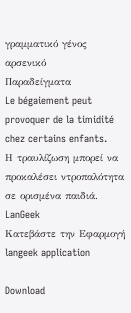γραμματικό γένος
αρσενικό
Παραδείγματα
Le bégaiement peut provoquer de la timidité chez certains enfants.
Η τραυλίζωση μπορεί να προκαλέσει ντροπαλότητα σε ορισμένα παιδιά.
LanGeek
Κατεβάστε την Εφαρμογή
langeek application

Download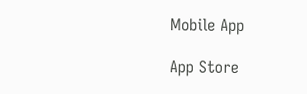Mobile App

App Store